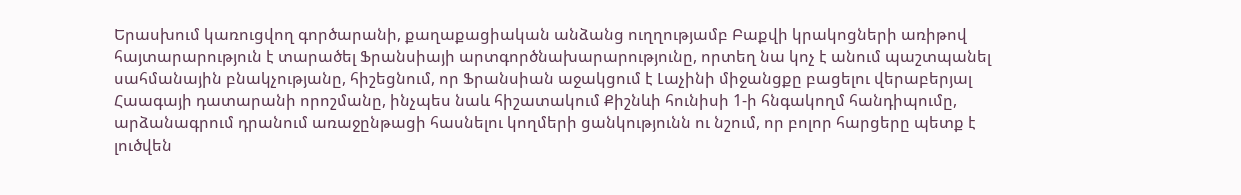Երասխում կառուցվող գործարանի, քաղաքացիական անձանց ուղղությամբ Բաքվի կրակոցների առիթով հայտարարություն է տարածել Ֆրանսիայի արտգործնախարարությունը, որտեղ նա կոչ է անում պաշտպանել սահմանային բնակչությանը, հիշեցնում, որ Ֆրանսիան աջակցում է Լաչինի միջանցքը բացելու վերաբերյալ Հաագայի դատարանի որոշմանը, ինչպես նաև հիշատակում Քիշնևի հունիսի 1-ի հնգակողմ հանդիպումը, արձանագրում դրանում առաջընթացի հասնելու կողմերի ցանկությունն ու նշում, որ բոլոր հարցերը պետք է լուծվեն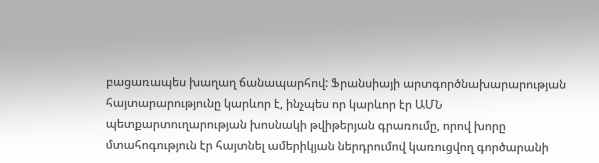բացառապես խաղաղ ճանապարհով: Ֆրանսիայի արտգործնախարարության հայտարարությունը կարևոր է, ինչպես որ կարևոր էր ԱՄՆ պետքարտուղարության խոսնակի թվիթերյան գրառումը, որով խորը մտահոգություն էր հայտնել ամերիկյան ներդրումով կառուցվող գործարանի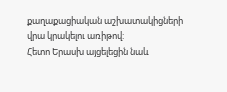քաղաքացիական աշխատակիցների վրա կրակելու առիթով:
Հետո Երասխ այցելեցին նաև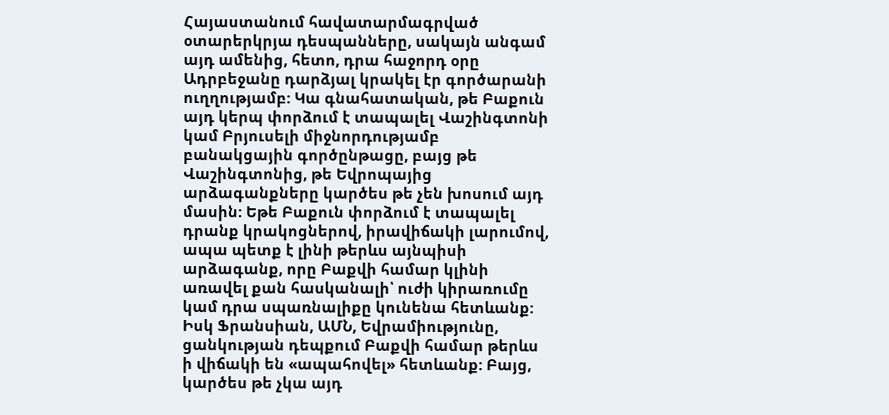Հայաստանում հավատարմագրված օտարերկրյա դեսպանները, սակայն անգամ այդ ամենից, հետո, դրա հաջորդ օրը Ադրբեջանը դարձյալ կրակել էր գործարանի ուղղությամբ: Կա գնահատական, թե Բաքուն այդ կերպ փորձում է տապալել Վաշինգտոնի կամ Բրյուսելի միջնորդությամբ բանակցային գործընթացը, բայց թե Վաշինգտոնից, թե Եվրոպայից արձագանքները կարծես թե չեն խոսում այդ մասին: Եթե Բաքուն փորձում է տապալել դրանք կրակոցներով, իրավիճակի լարումով, ապա պետք է լինի թերևս այնպիսի արձագանք, որը Բաքվի համար կլինի առավել քան հասկանալի՝ ուժի կիրառումը կամ դրա սպառնալիքը կունենա հետևանք: Իսկ Ֆրանսիան, ԱՄՆ, Եվրամիությունը, ցանկության դեպքում Բաքվի համար թերևս ի վիճակի են «ապահովել» հետևանք: Բայց, կարծես թե չկա այդ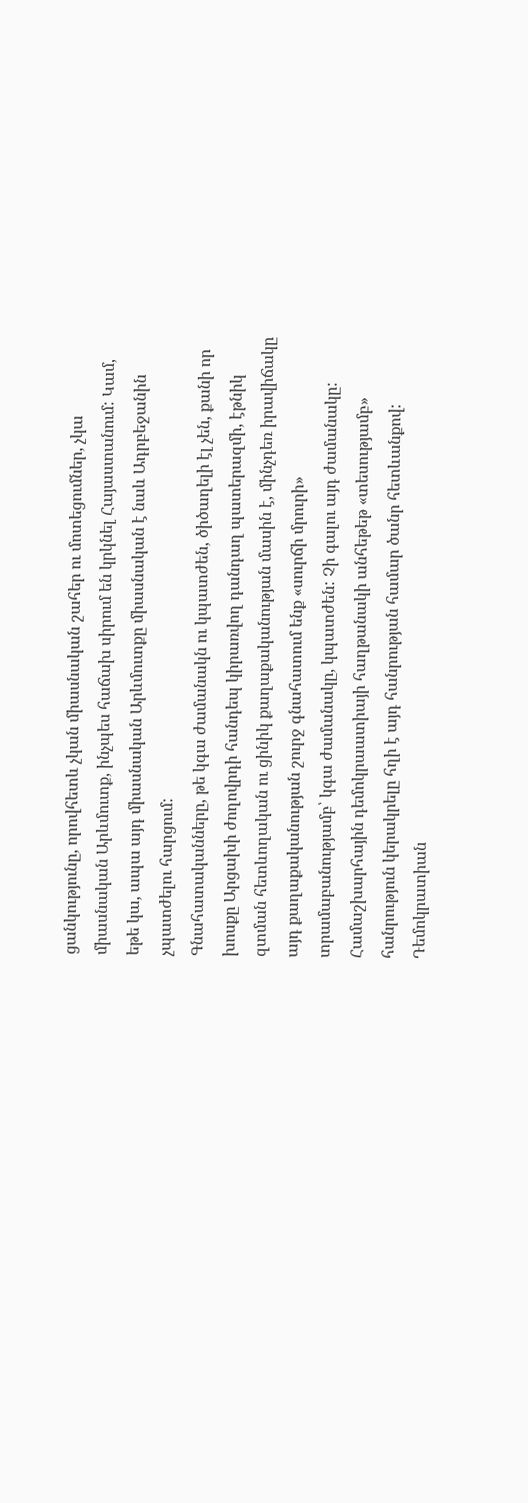ցանկությունը, որովհետև չկան միասնական շահեր ու մոտեցումներ, չկա միասնական Արևմուտք, ինչպես հաճախ սիրում են կրկնել Հայաստանում: Կամ, եթե կա, ապա այդ միասնական Արևմուտքը միասնական է նաև Ադրբեջանին չպատժելու հարցում:
Գնահատականները, թե կգա ժամանակն ու կպատժեն, ծիծաղելի էլ չեն, քանի որ խոսքը Արցախի ժողովրդի հանդեպ կիրառվող դանդաղ պատերազմի, էթնիկ զտման հետևողական ու ցինիկ քաղաքականության մասին է, մինչդեռ իրավիճակը այդ քաղաքականության շուրջ գնահատում ենք «սուրճի մրուրի» տրամաբանությամբ՝ կգա ժամանակը, կպատժեն: Չի գալու այդ ժամանակը: Համաշխարհային դեմոկրաատիայի հաղթանակի անհեթեթ «տեսությամբ» հանրություն կերակրելը հղի է այդ հանրության համար ծանր հետևանքով: Դեմոկրատիան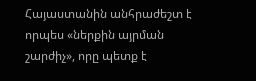Հայաստանին անհրաժեշտ է որպես «ներքին այրման շարժիչ», որը պետք է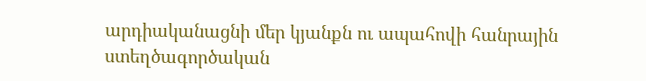արդիականացնի մեր կյանքն ու ապահովի հանրային ստեղծագործական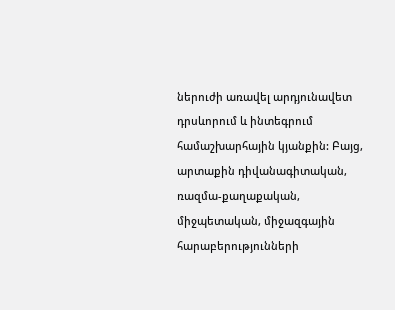ներուժի առավել արդյունավետ դրսևորում և ինտեգրում համաշխարհային կյանքին: Բայց, արտաքին դիվանագիտական, ռազմա-քաղաքական, միջպետական, միջազգային հարաբերությունների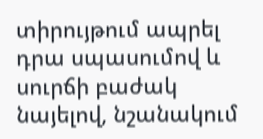տիրույթում ապրել դրա սպասումով և սուրճի բաժակ նայելով, նշանակում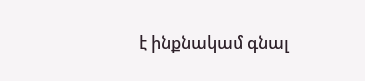է ինքնակամ գնալ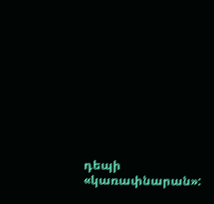դեպի «կառափնարան»: